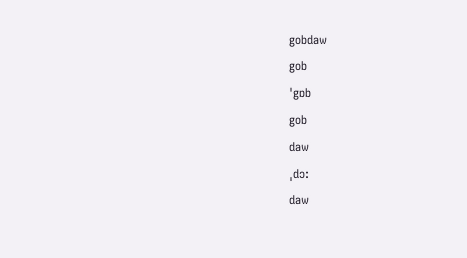gobdaw
gob
ˈgɒb
gob
daw
ˌdɔ:
daw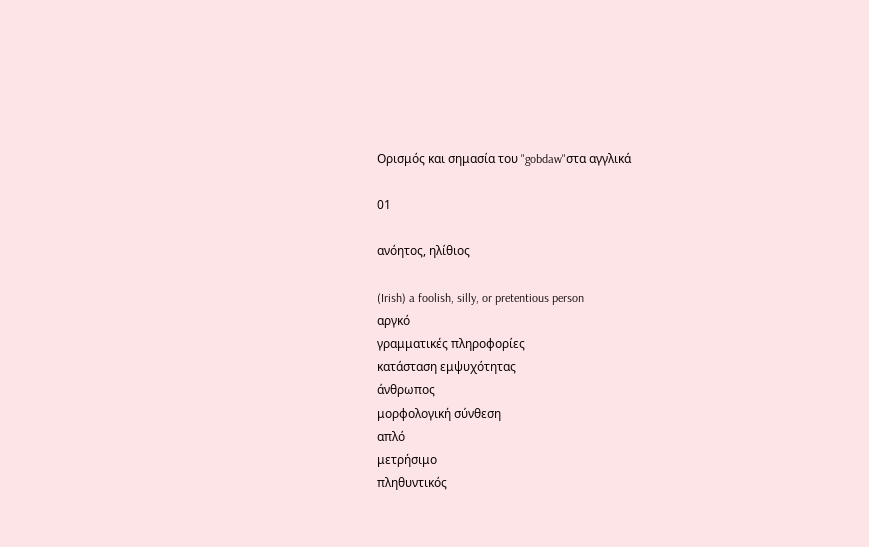Ορισμός και σημασία του "gobdaw"στα αγγλικά

01

ανόητος, ηλίθιος

(Irish) a foolish, silly, or pretentious person
αργκό
γραμματικές πληροφορίες
κατάσταση εμψυχότητας
άνθρωπος
μορφολογική σύνθεση
απλό
μετρήσιμο
πληθυντικός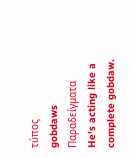τύπος
gobdaws
Παραδείγματα
He's acting like a complete gobdaw.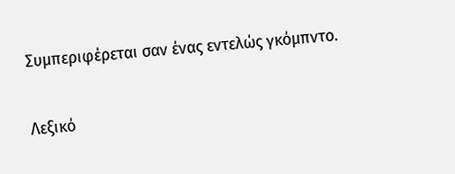Συμπεριφέρεται σαν ένας εντελώς γκόμπντο.

Λεξικό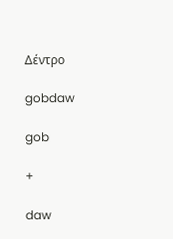Δέντρο

gobdaw

gob

+

daw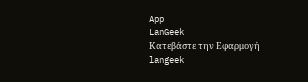App
LanGeek
Κατεβάστε την Εφαρμογή
langeek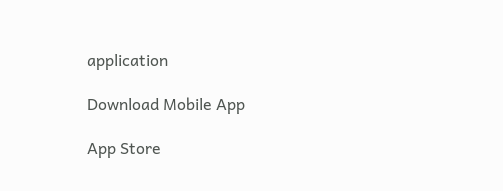application

Download Mobile App

App Store